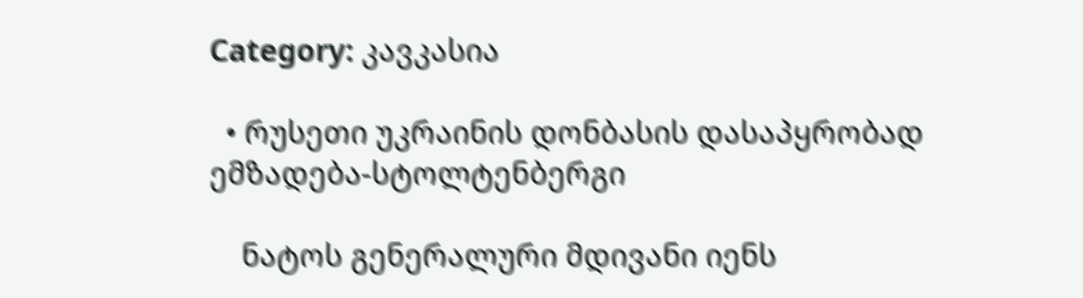Category: კავკასია

  • რუსეთი უკრაინის დონბასის დასაპყრობად ემზადება-სტოლტენბერგი

    ნატოს გენერალური მდივანი იენს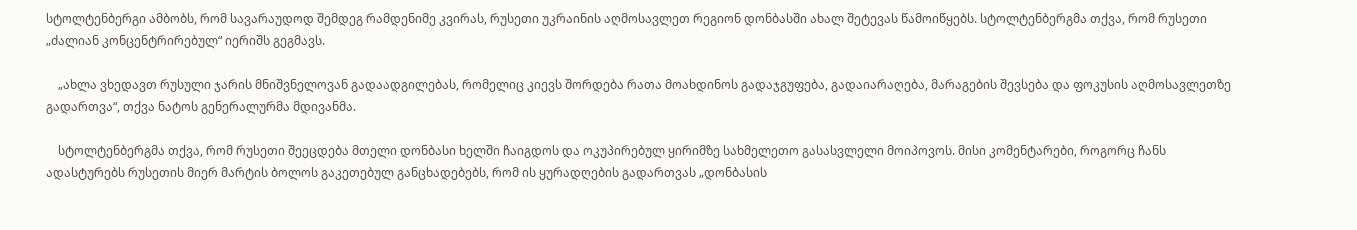სტოლტენბერგი ამბობს, რომ სავარაუდოდ შემდეგ რამდენიმე კვირას, რუსეთი უკრაინის აღმოსავლეთ რეგიონ დონბასში ახალ შეტევას წამოიწყებს. სტოლტენბერგმა თქვა, რომ რუსეთი „ძალიან კონცენტრირებულ“ იერიშს გეგმავს.

    „ახლა ვხედავთ რუსული ჯარის მნიშვნელოვან გადაადგილებას, რომელიც კიევს შორდება რათა მოახდინოს გადაჯგუფება, გადაიარაღება, მარაგების შევსება და ფოკუსის აღმოსავლეთზე გადართვა“, თქვა ნატოს გენერალურმა მდივანმა.

    სტოლტენბერგმა თქვა, რომ რუსეთი შეეცდება მთელი დონბასი ხელში ჩაიგდოს და ოკუპირებულ ყირიმზე სახმელეთო გასასვლელი მოიპოვოს. მისი კომენტარები, როგორც ჩანს ადასტურებს რუსეთის მიერ მარტის ბოლოს გაკეთებულ განცხადებებს, რომ ის ყურადღების გადართვას „დონბასის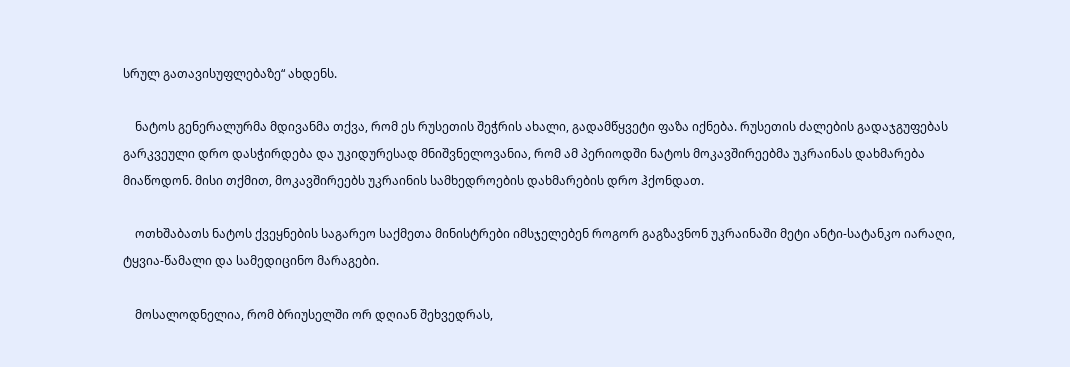სრულ გათავისუფლებაზე“ ახდენს.

    ნატოს გენერალურმა მდივანმა თქვა, რომ ეს რუსეთის შეჭრის ახალი, გადამწყვეტი ფაზა იქნება. რუსეთის ძალების გადაჯგუფებას გარკვეული დრო დასჭირდება და უკიდურესად მნიშვნელოვანია, რომ ამ პერიოდში ნატოს მოკავშირეებმა უკრაინას დახმარება მიაწოდონ. მისი თქმით, მოკავშირეებს უკრაინის სამხედროების დახმარების დრო ჰქონდათ.

    ოთხშაბათს ნატოს ქვეყნების საგარეო საქმეთა მინისტრები იმსჯელებენ როგორ გაგზავნონ უკრაინაში მეტი ანტი-სატანკო იარაღი, ტყვია-წამალი და სამედიცინო მარაგები.

    მოსალოდნელია, რომ ბრიუსელში ორ დღიან შეხვედრას,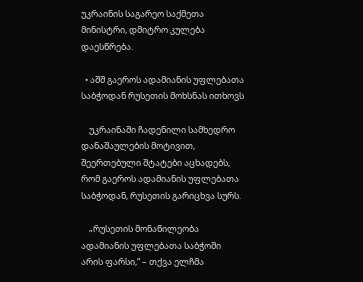უკრაინის საგარეო საქმეთა მინისტრი, დმიტრო კულება დაესწრება.

  • აშშ გაეროს ადამიანის უფლებათა საბჭოდან რუსეთის მოხსნას ითხოვს

    უკრაინაში ჩადენილი სამხედრო დანაშაულების მოტივით, შეერთებული შტატები აცხადებს, რომ გაეროს ადამიანის უფლებათა საბჭოდან, რუსეთის გარიცხვა სურს.

    „რუსეთის მონაწილეობა ადამიანის უფლებათა საბჭოში არის ფარსი,“ – თქვა ელჩმა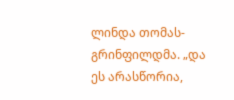ლინდა თომას-გრინფილდმა. „და ეს არასწორია,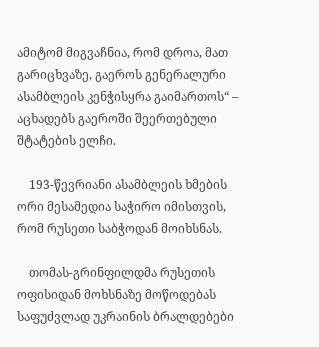ამიტომ მიგვაჩნია, რომ დროა, მათ გარიცხვაზე, გაეროს გენერალური ასამბლეის კენჭისყრა გაიმართოს“ – აცხადებს გაეროში შეერთებული შტატების ელჩი.

    193-წევრიანი ასამბლეის ხმების ორი მესამედია საჭირო იმისთვის, რომ რუსეთი საბჭოდან მოიხსნას.

    თომას-გრინფილდმა რუსეთის ოფისიდან მოხსნაზე მოწოდებას საფუძვლად უკრაინის ბრალდებები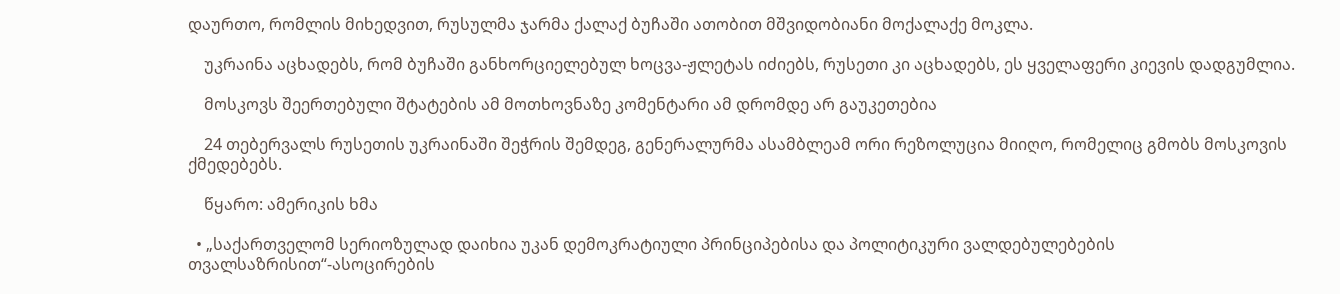დაურთო, რომლის მიხედვით, რუსულმა ჯარმა ქალაქ ბუჩაში ათობით მშვიდობიანი მოქალაქე მოკლა.

    უკრაინა აცხადებს, რომ ბუჩაში განხორციელებულ ხოცვა-ჟლეტას იძიებს, რუსეთი კი აცხადებს, ეს ყველაფერი კიევის დადგუმლია.

    მოსკოვს შეერთებული შტატების ამ მოთხოვნაზე კომენტარი ამ დრომდე არ გაუკეთებია

    24 თებერვალს რუსეთის უკრაინაში შეჭრის შემდეგ, გენერალურმა ასამბლეამ ორი რეზოლუცია მიიღო, რომელიც გმობს მოსკოვის ქმედებებს.

    წყარო: ამერიკის ხმა

  • „საქართველომ სერიოზულად დაიხია უკან დემოკრატიული პრინციპებისა და პოლიტიკური ვალდებულებების თვალსაზრისით“-ასოცირების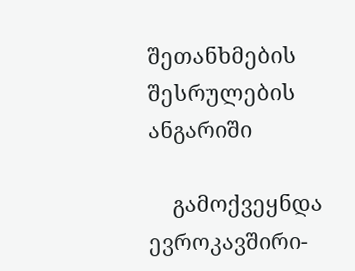შეთანხმების შესრულების ანგარიში

    გამოქვეყნდა ევროკავშირი-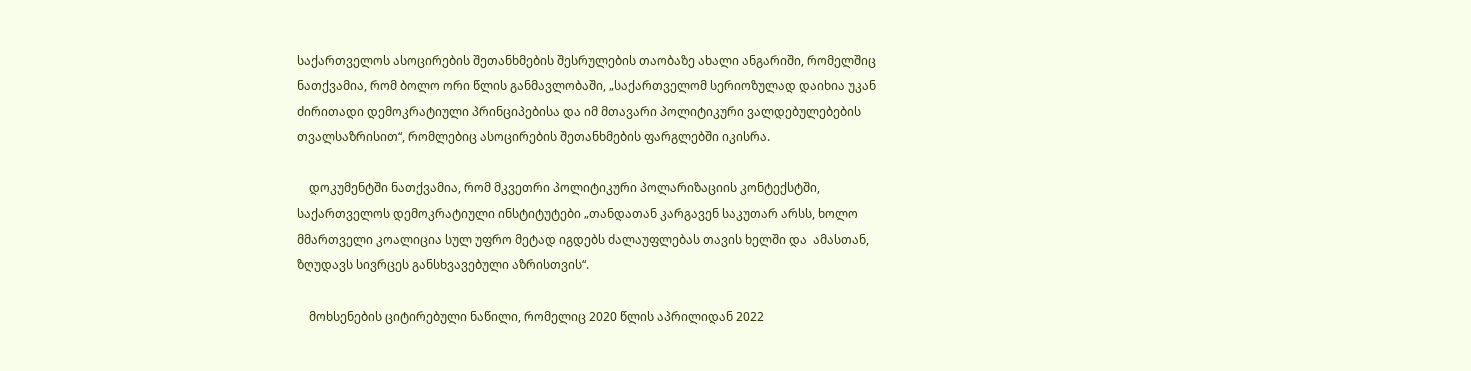საქართველოს ასოცირების შეთანხმების შესრულების თაობაზე ახალი ანგარიში, რომელშიც ნათქვამია, რომ ბოლო ორი წლის განმავლობაში, „საქართველომ სერიოზულად დაიხია უკან ძირითადი დემოკრატიული პრინციპებისა და იმ მთავარი პოლიტიკური ვალდებულებების თვალსაზრისით“, რომლებიც ასოცირების შეთანხმების ფარგლებში იკისრა.

    დოკუმენტში ნათქვამია, რომ მკვეთრი პოლიტიკური პოლარიზაციის კონტექსტში, საქართველოს დემოკრატიული ინსტიტუტები „თანდათან კარგავენ საკუთარ არსს, ხოლო მმართველი კოალიცია სულ უფრო მეტად იგდებს ძალაუფლებას თავის ხელში და  ამასთან, ზღუდავს სივრცეს განსხვავებული აზრისთვის“.

    მოხსენების ციტირებული ნაწილი, რომელიც 2020 წლის აპრილიდან 2022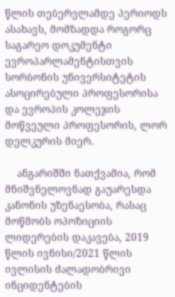წლის თებერვლამდე პერიოდს ასახავს, მომზადდა როგორც საგარეო დოკუმენტი ევროპარლამენტისთვის სორბონის უნივერსიტეტის ასოცირებული პროფესორისა და ევროპის კოლეჯის მოწვეული პროფესორის, ლორ დელკურის მიერ.

    ანგარიშში ნათქვამია, რომ მნიშვნელოვნად გაუარესდა კანონის უზენაესობა, რასაც მოწმობს ოპოზიციის ლიდერების დაკავება, 2019 წლის ივნისი/2021 წლის ივლისის ძალადობრივი ინციდენტების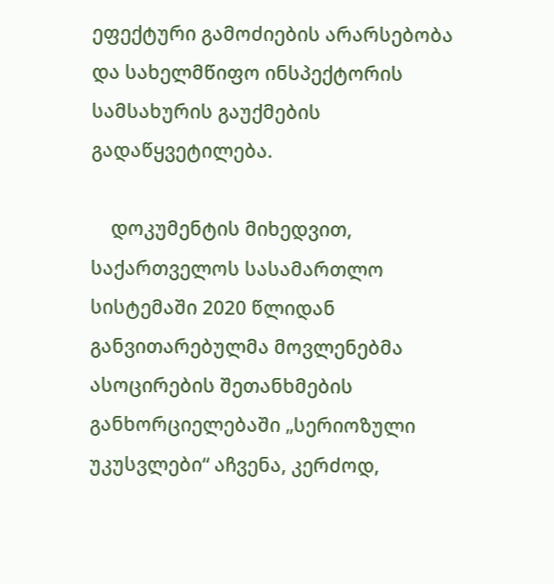ეფექტური გამოძიების არარსებობა და სახელმწიფო ინსპექტორის სამსახურის გაუქმების გადაწყვეტილება.

    დოკუმენტის მიხედვით, საქართველოს სასამართლო სისტემაში 2020 წლიდან განვითარებულმა მოვლენებმა ასოცირების შეთანხმების განხორციელებაში „სერიოზული უკუსვლები“ აჩვენა, კერძოდ,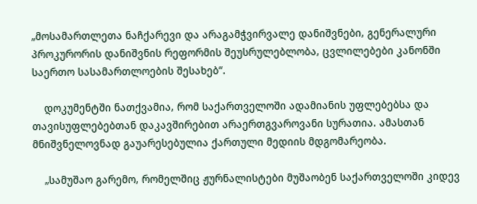„მოსამართლეთა ნაჩქარევი და არაგამჭვირვალე დანიშვნები, გენერალური პროკურორის დანიშვნის რეფორმის შეუსრულებლობა, ცვლილებები კანონში საერთო სასამართლოების შესახებ“.

    დოკუმენტში ნათქვამია, რომ საქართველოში ადამიანის უფლებებსა და თავისუფლებებთან დაკავშირებით არაერთგვაროვანი სურათია. ამასთან მნიშვნელოვნად გაუარესებულია ქართული მედიის მდგომარეობა.

    „სამუშაო გარემო, რომელშიც ჟურნალისტები მუშაობენ საქართველოში კიდევ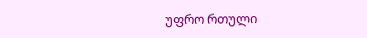უფრო რთული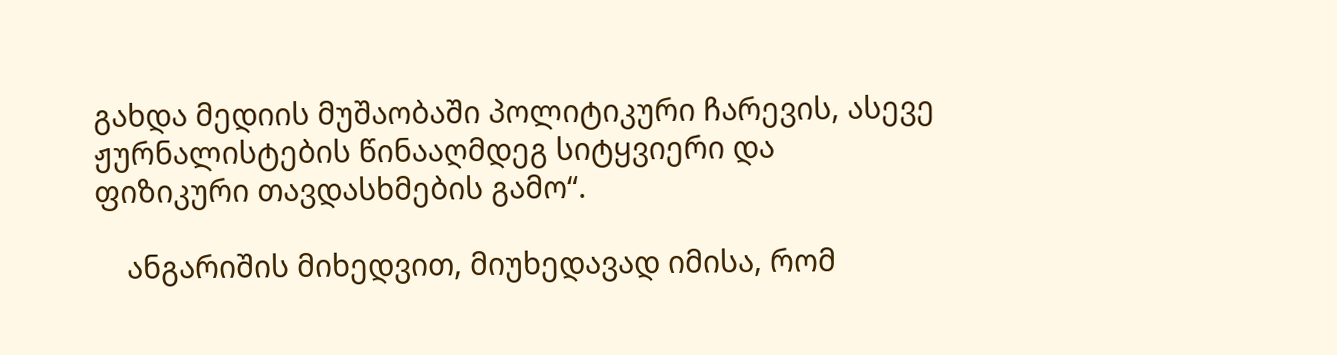გახდა მედიის მუშაობაში პოლიტიკური ჩარევის, ასევე ჟურნალისტების წინააღმდეგ სიტყვიერი და ფიზიკური თავდასხმების გამო“.

    ანგარიშის მიხედვით, მიუხედავად იმისა, რომ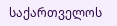საქართველოს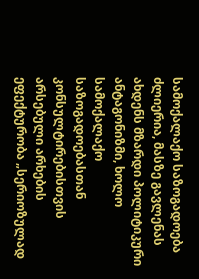სამოქალაქო საზოგადოება ძლიერია, მასზე გავლენას ახდენს მზარდი პოლიტიკური ანტაგონიზმი, ხოლო სამოქალაქო საზოგადოებასთან კონსულტირებისთვის არსებული არხების ეფექტურობა „სერიოზულად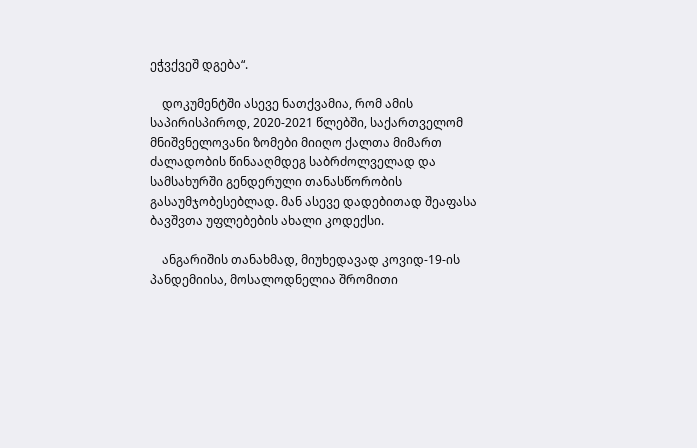ეჭვქვეშ დგება“.

    დოკუმენტში ასევე ნათქვამია, რომ ამის საპირისპიროდ, 2020-2021 წლებში, საქართველომ მნიშვნელოვანი ზომები მიიღო ქალთა მიმართ ძალადობის წინააღმდეგ საბრძოლველად და სამსახურში გენდერული თანასწორობის გასაუმჯობესებლად. მან ასევე დადებითად შეაფასა ბავშვთა უფლებების ახალი კოდექსი.

    ანგარიშის თანახმად, მიუხედავად კოვიდ-19-ის პანდემიისა, მოსალოდნელია შრომითი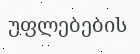უფლებების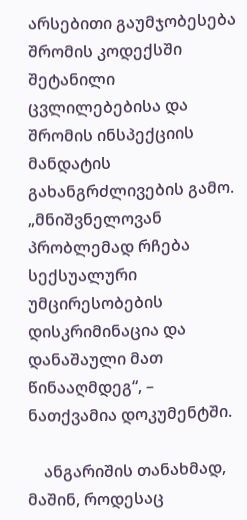არსებითი გაუმჯობესება შრომის კოდექსში შეტანილი ცვლილებებისა და შრომის ინსპექციის მანდატის გახანგრძლივების გამო. „მნიშვნელოვან პრობლემად რჩება სექსუალური უმცირესობების დისკრიმინაცია და დანაშაული მათ წინააღმდეგ“, – ნათქვამია დოკუმენტში.

    ანგარიშის თანახმად, მაშინ, როდესაც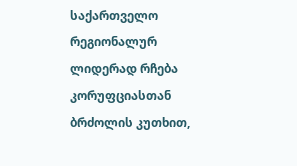საქართველო რეგიონალურ ლიდერად რჩება კორუფციასთან ბრძოლის კუთხით,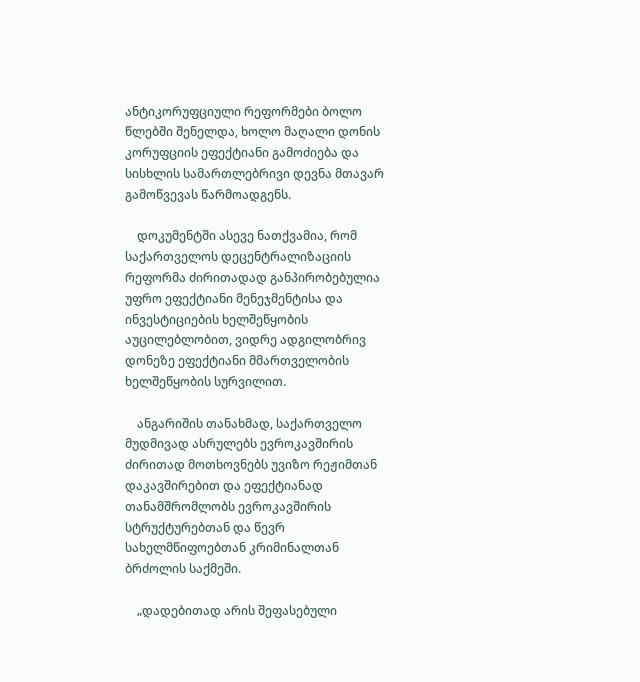ანტიკორუფციული რეფორმები ბოლო წლებში შენელდა, ხოლო მაღალი დონის კორუფციის ეფექტიანი გამოძიება და სისხლის სამართლებრივი დევნა მთავარ გამოწვევას წარმოადგენს.

    დოკუმენტში ასევე ნათქვამია, რომ საქართველოს დეცენტრალიზაციის რეფორმა ძირითადად განპირობებულია უფრო ეფექტიანი მენეჯმენტისა და ინვესტიციების ხელშეწყობის აუცილებლობით, ვიდრე ადგილობრივ დონეზე ეფექტიანი მმართველობის ხელშეწყობის სურვილით.

    ანგარიშის თანახმად, საქართველო მუდმივად ასრულებს ევროკავშირის ძირითად მოთხოვნებს უვიზო რეჟიმთან დაკავშირებით და ეფექტიანად თანამშრომლობს ევროკავშირის სტრუქტურებთან და წევრ სახელმწიფოებთან კრიმინალთან ბრძოლის საქმეში.

    „დადებითად არის შეფასებული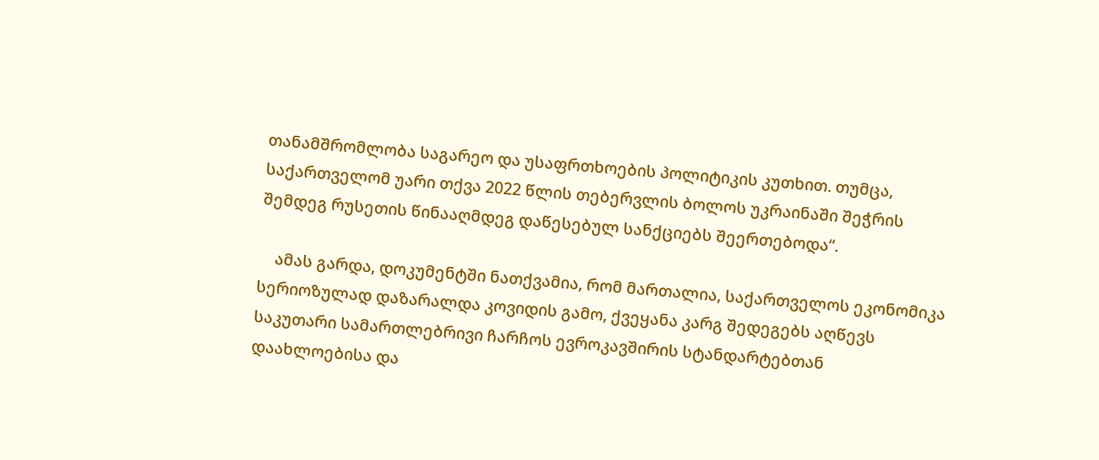თანამშრომლობა საგარეო და უსაფრთხოების პოლიტიკის კუთხით. თუმცა, საქართველომ უარი თქვა 2022 წლის თებერვლის ბოლოს უკრაინაში შეჭრის შემდეგ რუსეთის წინააღმდეგ დაწესებულ სანქციებს შეერთებოდა“.

    ამას გარდა, დოკუმენტში ნათქვამია, რომ მართალია, საქართველოს ეკონომიკა სერიოზულად დაზარალდა კოვიდის გამო, ქვეყანა კარგ შედეგებს აღწევს საკუთარი სამართლებრივი ჩარჩოს ევროკავშირის სტანდარტებთან დაახლოებისა და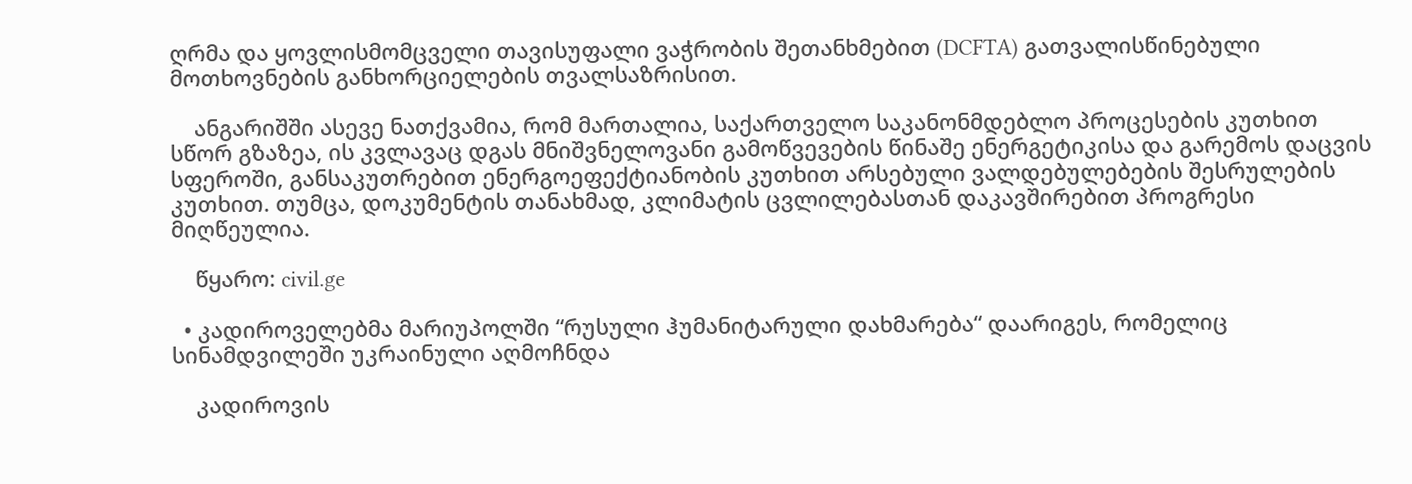ღრმა და ყოვლისმომცველი თავისუფალი ვაჭრობის შეთანხმებით (DCFTA) გათვალისწინებული მოთხოვნების განხორციელების თვალსაზრისით.

    ანგარიშში ასევე ნათქვამია, რომ მართალია, საქართველო საკანონმდებლო პროცესების კუთხით სწორ გზაზეა, ის კვლავაც დგას მნიშვნელოვანი გამოწვევების წინაშე ენერგეტიკისა და გარემოს დაცვის სფეროში, განსაკუთრებით ენერგოეფექტიანობის კუთხით არსებული ვალდებულებების შესრულების კუთხით. თუმცა, დოკუმენტის თანახმად, კლიმატის ცვლილებასთან დაკავშირებით პროგრესი მიღწეულია.

    წყარო: civil.ge

  • კადიროველებმა მარიუპოლში “რუსული ჰუმანიტარული დახმარება“ დაარიგეს, რომელიც სინამდვილეში უკრაინული აღმოჩნდა

    კადიროვის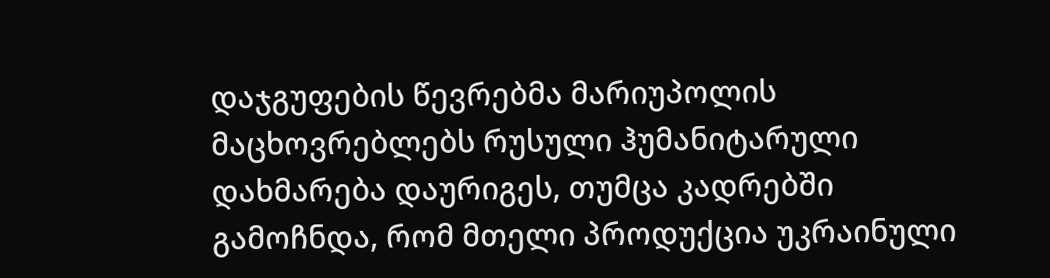დაჯგუფების წევრებმა მარიუპოლის მაცხოვრებლებს რუსული ჰუმანიტარული დახმარება დაურიგეს, თუმცა კადრებში გამოჩნდა, რომ მთელი პროდუქცია უკრაინული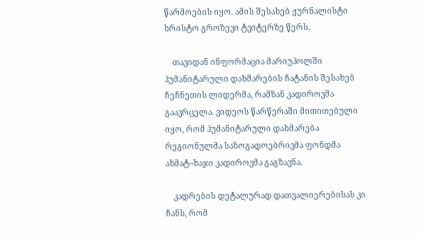წარმოების იყო. ამის შესახებ ჟურნალისტი ხრისტო გროზევი ტვიტერზე წერს.

    თავიდან ინფორმაცია მარიუპოლში ჰუმანიტარული დახმარების ჩატანის შესახებ ჩეჩნეთის ლიდერმა, რამზან კადიროვმა გაავრცელა. ვიდეოს წარწერაში მითითებული იყო, რომ ჰუმანიტარული დახმარება რეგიონულმა საზოგადოებრივმა ფონდმა ახმატ–ხაჯი კადიროვმა გაგზავნა.

    კადრების დეტალურად დათვალიერებისას კი ჩანს, რომ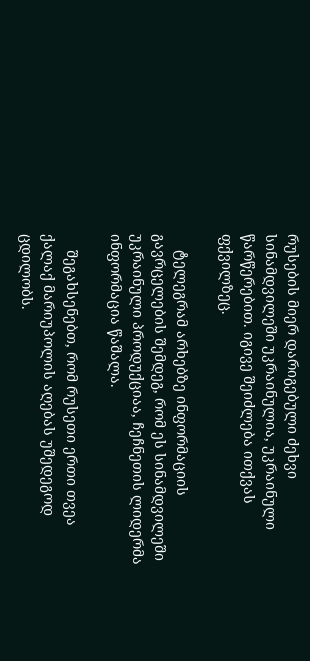რუსების მიერ დარიგებული ძეხვი სინამდვილეში უკრაინულია, უკრაინული წარწერებით. იგივე შეიძლება ითქვას ფქვილზეც.

    ტელეგრამ არხებზე ინფორმაციის გავრცელების შემდეგ, რომ ეს სინამდვილეში უკრაინული პროდუქციაა, ჩეჩნეთის ლიდერმა ინფორმაცია წაშალა.

    შეგახსენებთ, რომ რუსეთი ერთი თვეა ქალაქ მარიუპოლის აღებას უშედეგოდ ცდილობს.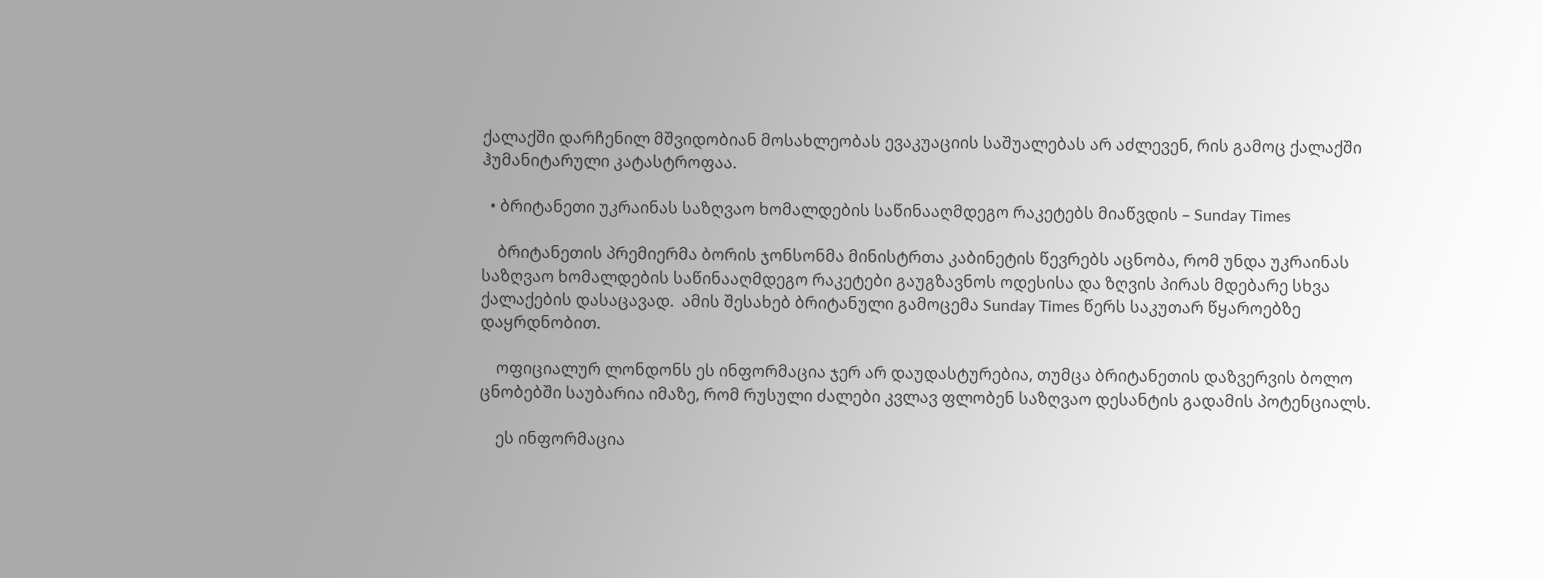ქალაქში დარჩენილ მშვიდობიან მოსახლეობას ევაკუაციის საშუალებას არ აძლევენ, რის გამოც ქალაქში ჰუმანიტარული კატასტროფაა.

  • ბრიტანეთი უკრაინას საზღვაო ხომალდების საწინააღმდეგო რაკეტებს მიაწვდის – Sunday Times

    ბრიტანეთის პრემიერმა ბორის ჯონსონმა მინისტრთა კაბინეტის წევრებს აცნობა, რომ უნდა უკრაინას საზღვაო ხომალდების საწინააღმდეგო რაკეტები გაუგზავნოს ოდესისა და ზღვის პირას მდებარე სხვა ქალაქების დასაცავად.  ამის შესახებ ბრიტანული გამოცემა Sunday Times წერს საკუთარ წყაროებზე დაყრდნობით.

    ოფიციალურ ლონდონს ეს ინფორმაცია ჯერ არ დაუდასტურებია, თუმცა ბრიტანეთის დაზვერვის ბოლო ცნობებში საუბარია იმაზე, რომ რუსული ძალები კვლავ ფლობენ საზღვაო დესანტის გადამის პოტენციალს.

    ეს ინფორმაცია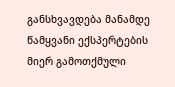განსხვავდება მანამდე წამყვანი ექსპერტების მიერ გამოთქმული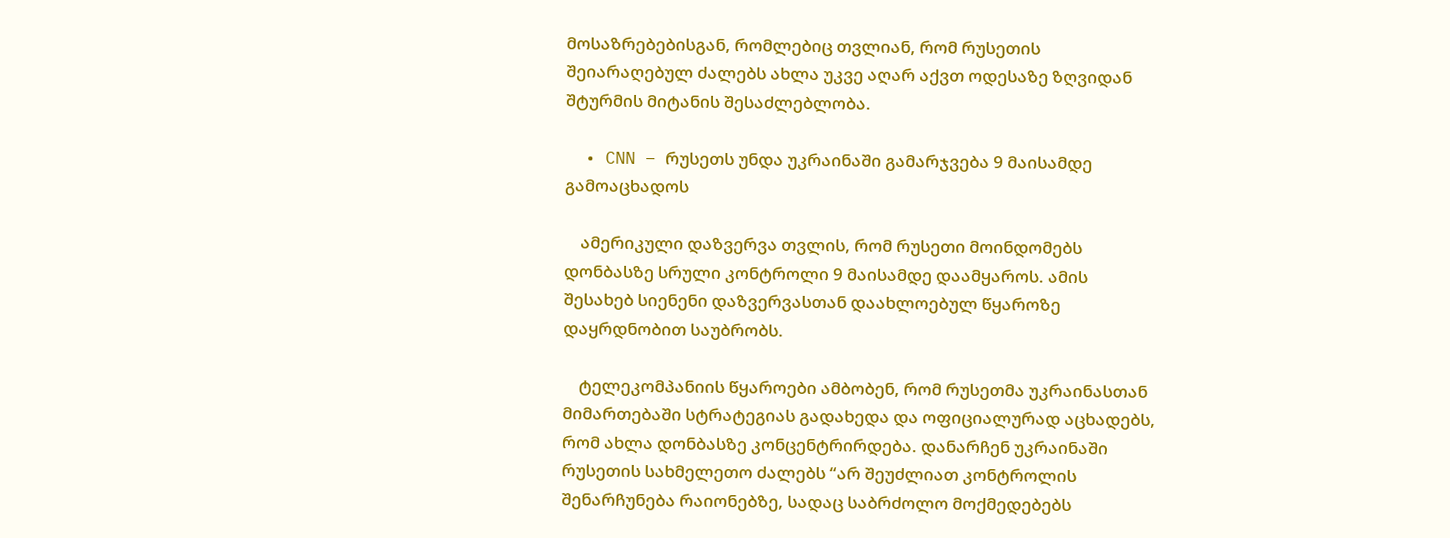მოსაზრებებისგან, რომლებიც თვლიან, რომ რუსეთის შეიარაღებულ ძალებს ახლა უკვე აღარ აქვთ ოდესაზე ზღვიდან შტურმის მიტანის შესაძლებლობა.

  • CNN – რუსეთს უნდა უკრაინაში გამარჯვება 9 მაისამდე გამოაცხადოს

    ამერიკული დაზვერვა თვლის, რომ რუსეთი მოინდომებს დონბასზე სრული კონტროლი 9 მაისამდე დაამყაროს. ამის შესახებ სიენენი დაზვერვასთან დაახლოებულ წყაროზე დაყრდნობით საუბრობს.

    ტელეკომპანიის წყაროები ამბობენ, რომ რუსეთმა უკრაინასთან მიმართებაში სტრატეგიას გადახედა და ოფიციალურად აცხადებს, რომ ახლა დონბასზე კონცენტრირდება. დანარჩენ უკრაინაში რუსეთის სახმელეთო ძალებს “არ შეუძლიათ კონტროლის შენარჩუნება რაიონებზე, სადაც საბრძოლო მოქმედებებს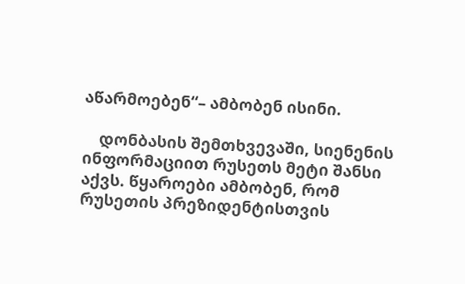აწარმოებენ“– ამბობენ ისინი.

    დონბასის შემთხვევაში, სიენენის ინფორმაციით რუსეთს მეტი შანსი აქვს. წყაროები ამბობენ, რომ რუსეთის პრეზიდენტისთვის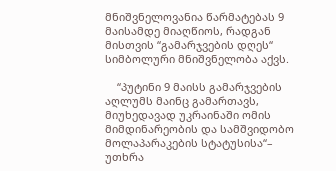მნიშვნელოვანია წარმატებას 9 მაისამდე მიაღწიოს, რადგან მისთვის “გამარჯვების დღეს“ სიმბოლური მნიშვნელობა აქვს.

    “პუტინი 9 მაისს გამარჯვების აღლუმს მაინც გამართავს, მიუხედავად უკრაინაში ომის მიმდინარეობის და სამშვიდობო მოლაპარაკების სტატუსისა“– უთხრა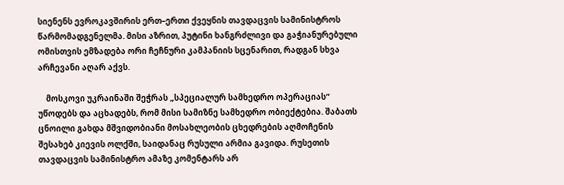სიენენს ევროკავშირის ერთ–ერთი ქვეყნის თავდაცვის სამინისტროს წარმომადგენელმა. მისი აზრით, პუტინი ხანგრძლივი და გაჭიანურებული ომისთვის ემზადება ორი ჩეჩნური კამპანიის სცენარით, რადგან სხვა არჩევანი აღარ აქვს.

    მოსკოვი უკრაინაში შეჭრას „სპეციალურ სამხედრო ოპერაციას“ უწოდებს და აცხადებს, რომ მისი სამიზნე სამხედრო ობიექტებია. შაბათს ცნოილი გახდა მშვიდობიანი მოსახლეობის ცხედრების აღმოჩენის შესახებ კიევის ოლქში, საიდანაც რუსული არმია გავიდა. რუსეთის თავდაცვის სამინისტრო ამაზე კომენტარს არ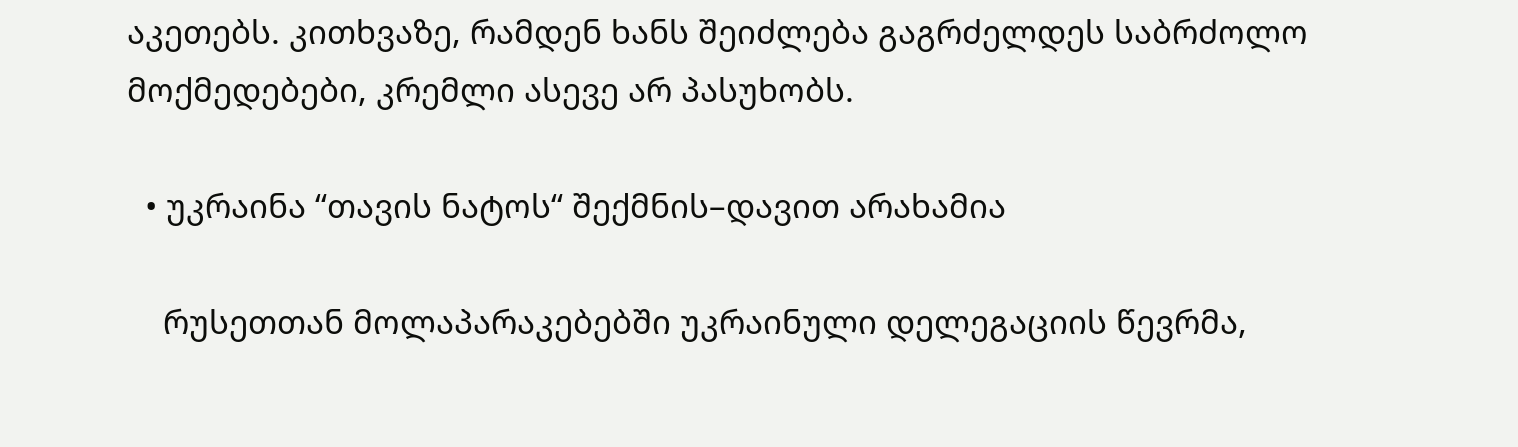აკეთებს. კითხვაზე, რამდენ ხანს შეიძლება გაგრძელდეს საბრძოლო მოქმედებები, კრემლი ასევე არ პასუხობს.

  • უკრაინა “თავის ნატოს“ შექმნის–დავით არახამია

    რუსეთთან მოლაპარაკებებში უკრაინული დელეგაციის წევრმა,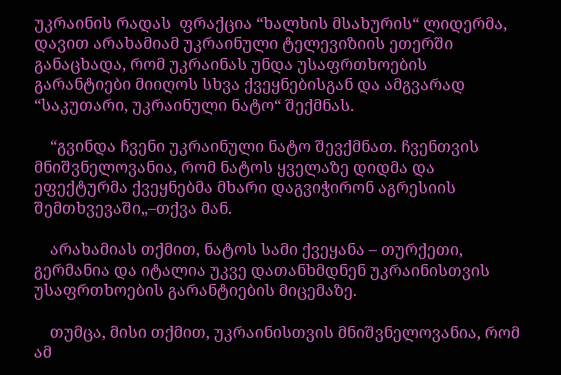უკრაინის რადას  ფრაქცია “ხალხის მსახურის“ ლიდერმა, დავით არახამიამ უკრაინული ტელევიზიის ეთერში განაცხადა, რომ უკრაინას უნდა უსაფრთხოების გარანტიები მიიღოს სხვა ქვეყნებისგან და ამგვარად “საკუთარი, უკრაინული ნატო“ შექმნას.

    “გვინდა ჩვენი უკრაინული ნატო შევქმნათ. ჩვენთვის მნიშვნელოვანია, რომ ნატოს ყველაზე დიდმა და ეფექტურმა ქვეყნებმა მხარი დაგვიჭირონ აგრესიის შემთხვევაში„–თქვა მან.

    არახამიას თქმით, ნატოს სამი ქვეყანა – თურქეთი, გერმანია და იტალია უკვე დათანხმდნენ უკრაინისთვის უსაფრთხოების გარანტიების მიცემაზე.

    თუმცა, მისი თქმით, უკრაინისთვის მნიშვნელოვანია, რომ ამ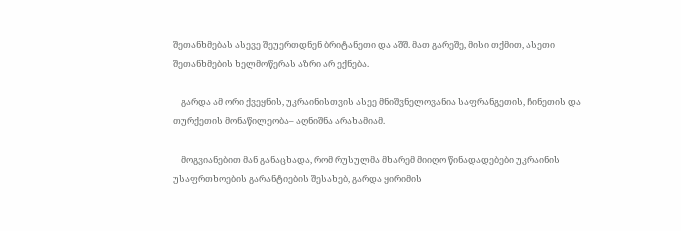შეთანხმებას ასევე შეუერთდნენ ბრიტანეთი და აშშ. მათ გარეშე, მისი თქმით, ასეთი შეთანხმების ხელმოწერას აზრი არ ექნება.

    გარდა ამ ორი ქვეყნის, უკრაინისთვის ასეე მნიშვნელოვანია საფრანგეთის, ჩინეთის და თურქეთის მონაწილეობა– აღნიშნა არახამიამ.

    მოგვიანებით მან განაცხადა, რომ რუსულმა მხარემ მიიღო წინადადებები უკრაინის უსაფრთხოების გარანტიების შესახებ, გარდა ყირიმის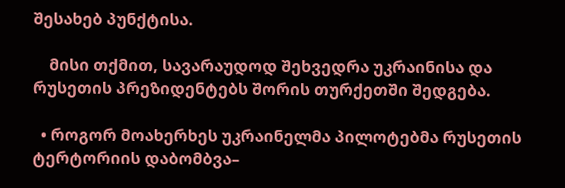შესახებ პუნქტისა.

    მისი თქმით, სავარაუდოდ შეხვედრა უკრაინისა და რუსეთის პრეზიდენტებს შორის თურქეთში შედგება.

  • როგორ მოახერხეს უკრაინელმა პილოტებმა რუსეთის ტერტორიის დაბომბვა–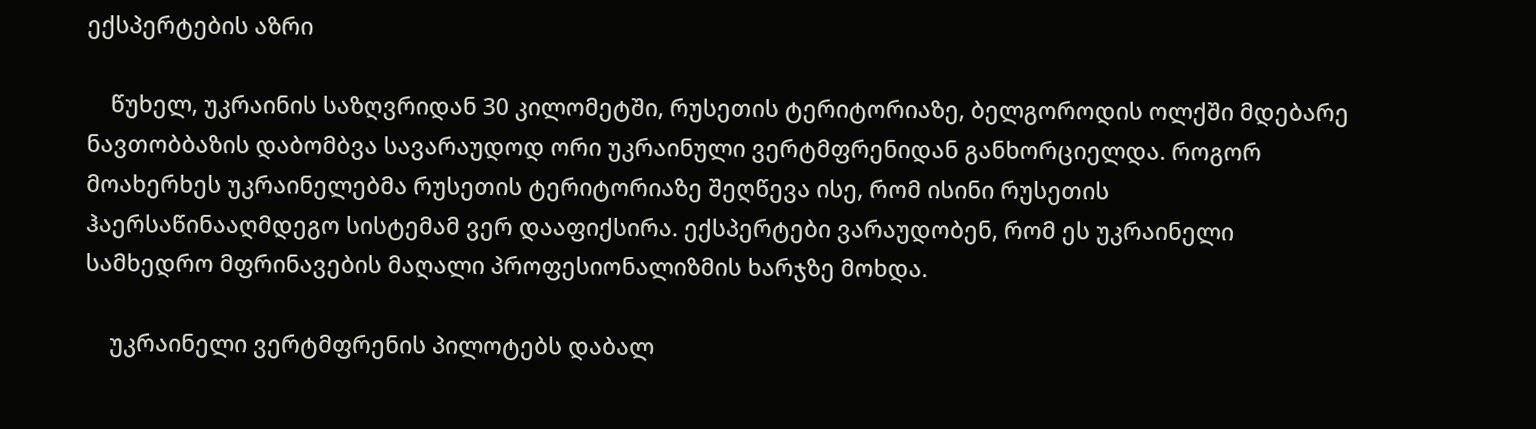ექსპერტების აზრი

    წუხელ, უკრაინის საზღვრიდან 30 კილომეტში, რუსეთის ტერიტორიაზე, ბელგოროდის ოლქში მდებარე ნავთობბაზის დაბომბვა სავარაუდოდ ორი უკრაინული ვერტმფრენიდან განხორციელდა. როგორ მოახერხეს უკრაინელებმა რუსეთის ტერიტორიაზე შეღწევა ისე, რომ ისინი რუსეთის ჰაერსაწინააღმდეგო სისტემამ ვერ დააფიქსირა. ექსპერტები ვარაუდობენ, რომ ეს უკრაინელი სამხედრო მფრინავების მაღალი პროფესიონალიზმის ხარჯზე მოხდა.

    უკრაინელი ვერტმფრენის პილოტებს დაბალ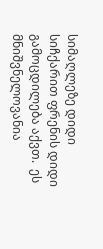სიმაღლეზე დიდი სიჩქარით ფრენის დიდი გამოცდილება აქვთ.  ეს მნიშვნელოვანია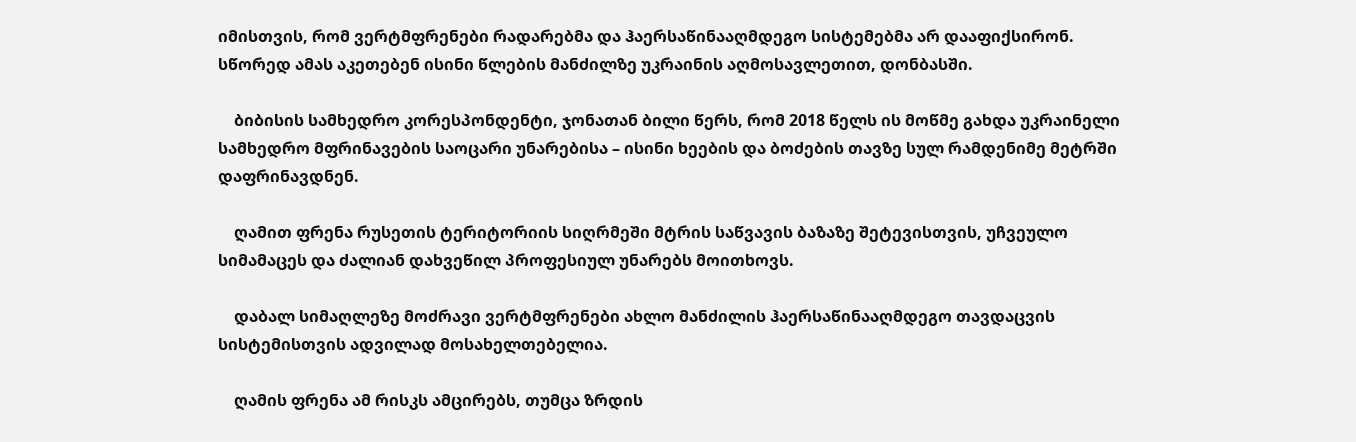იმისთვის, რომ ვერტმფრენები რადარებმა და ჰაერსაწინააღმდეგო სისტემებმა არ დააფიქსირონ. სწორედ ამას აკეთებენ ისინი წლების მანძილზე უკრაინის აღმოსავლეთით, დონბასში.

    ბიბისის სამხედრო კორესპონდენტი, ჯონათან ბილი წერს, რომ 2018 წელს ის მოწმე გახდა უკრაინელი სამხედრო მფრინავების საოცარი უნარებისა – ისინი ხეების და ბოძების თავზე სულ რამდენიმე მეტრში დაფრინავდნენ.

    ღამით ფრენა რუსეთის ტერიტორიის სიღრმეში მტრის საწვავის ბაზაზე შეტევისთვის, უჩვეულო სიმამაცეს და ძალიან დახვეწილ პროფესიულ უნარებს მოითხოვს.

    დაბალ სიმაღლეზე მოძრავი ვერტმფრენები ახლო მანძილის ჰაერსაწინააღმდეგო თავდაცვის სისტემისთვის ადვილად მოსახელთებელია.

    ღამის ფრენა ამ რისკს ამცირებს, თუმცა ზრდის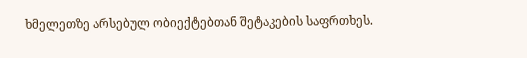ხმელეთზე არსებულ ობიექტებთან შეტაკების საფრთხეს.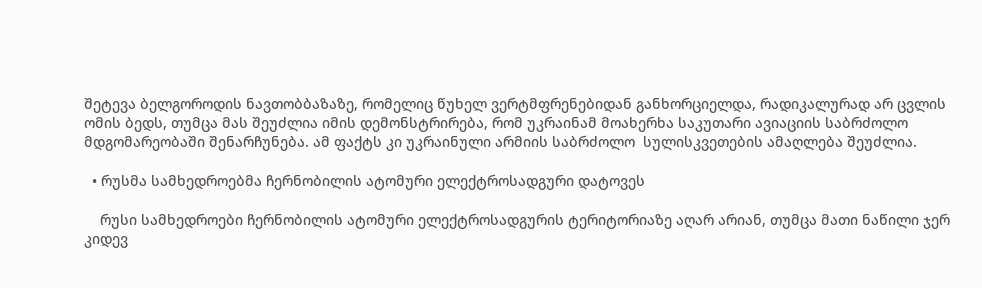შეტევა ბელგოროდის ნავთობბაზაზე, რომელიც წუხელ ვერტმფრენებიდან განხორციელდა, რადიკალურად არ ცვლის ომის ბედს, თუმცა მას შეუძლია იმის დემონსტრირება, რომ უკრაინამ მოახერხა საკუთარი ავიაციის საბრძოლო მდგომარეობაში შენარჩუნება. ამ ფაქტს კი უკრაინული არმიის საბრძოლო  სულისკვეთების ამაღლება შეუძლია.

  • რუსმა სამხედროებმა ჩერნობილის ატომური ელექტროსადგური დატოვეს

    რუსი სამხედროები ჩერნობილის ატომური ელექტროსადგურის ტერიტორიაზე აღარ არიან, თუმცა მათი ნაწილი ჯერ კიდევ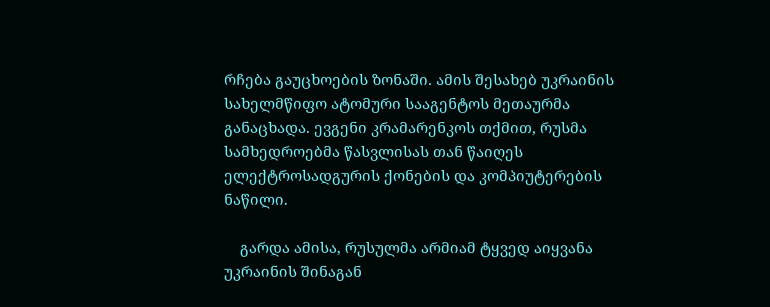რჩება გაუცხოების ზონაში. ამის შესახებ უკრაინის სახელმწიფო ატომური სააგენტოს მეთაურმა განაცხადა. ევგენი კრამარენკოს თქმით, რუსმა სამხედროებმა წასვლისას თან წაიღეს ელექტროსადგურის ქონების და კომპიუტერების ნაწილი.

    გარდა ამისა, რუსულმა არმიამ ტყვედ აიყვანა უკრაინის შინაგან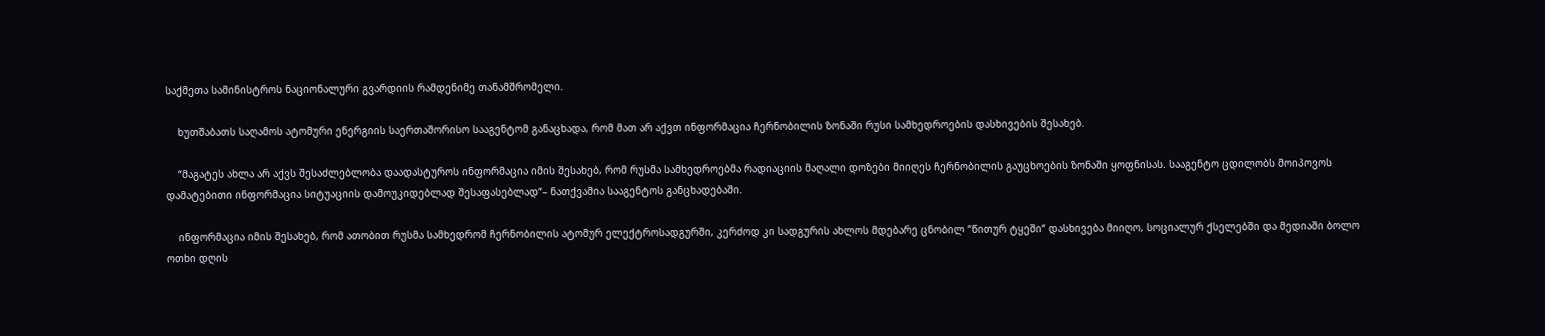საქმეთა სამინისტროს ნაციონალური გვარდიის რამდენიმე თანამშრომელი.

    ხუთშაბათს საღამოს ატომური ენერგიის საერთაშორისო სააგენტომ განაცხადა, რომ მათ არ აქვთ ინფორმაცია ჩერნობილის ზონაში რუსი სამხედროების დასხივების შესახებ.

    “მაგატეს ახლა არ აქვს შესაძლებლობა დაადასტუროს ინფორმაცია იმის შესახებ, რომ რუსმა სამხედროებმა რადიაციის მაღალი დოზები მიიღეს ჩერნობილის გაუცხოების ზონაში ყოფნისას. სააგენტო ცდილობს მოიპოვოს დამატებითი ინფორმაცია სიტუაციის დამოუკიდებლად შესაფასებლად“– ნათქვამია სააგენტოს განცხადებაში.

    ინფორმაცია იმის შესახებ, რომ ათობით რუსმა სამხედრომ ჩერნობილის ატომურ ელექტროსადგურში, კერძოდ კი სადგურის ახლოს მდებარე ცნობილ “წითურ ტყეში“ დასხივება მიიღო, სოციალურ ქსელებში და მედიაში ბოლო ოთხი დღის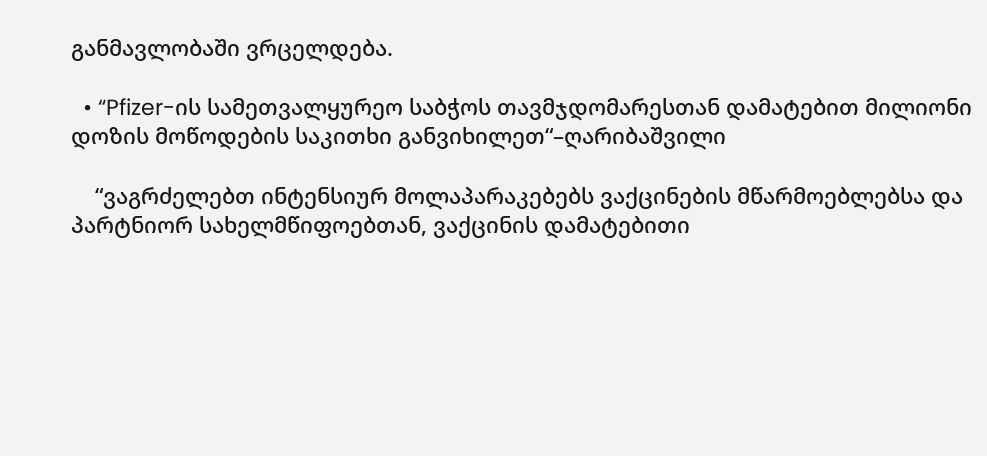განმავლობაში ვრცელდება.

  • “Pfizer-ის სამეთვალყურეო საბჭოს თავმჯდომარესთან დამატებით მილიონი დოზის მოწოდების საკითხი განვიხილეთ“–ღარიბაშვილი

    “ვაგრძელებთ ინტენსიურ მოლაპარაკებებს ვაქცინების მწარმოებლებსა და პარტნიორ სახელმწიფოებთან, ვაქცინის დამატებითი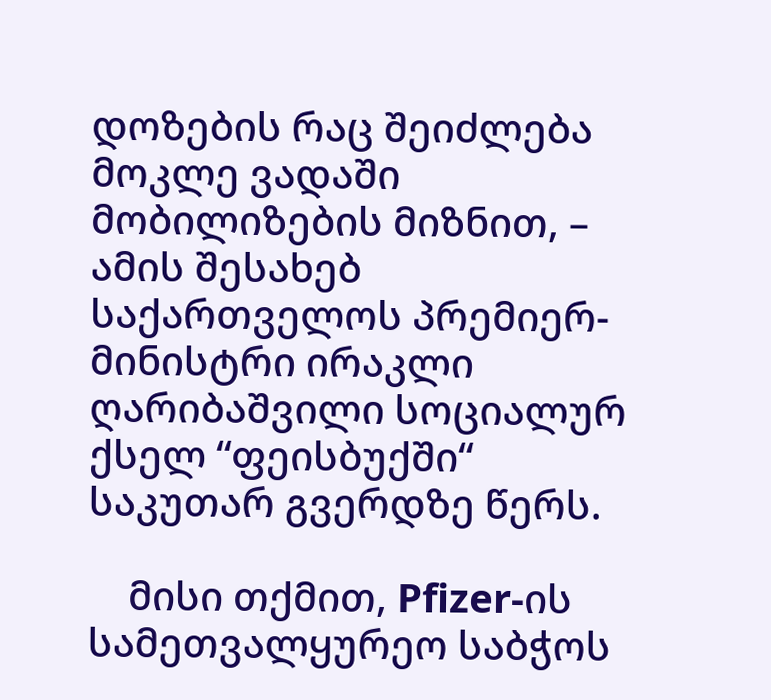დოზების რაც შეიძლება მოკლე ვადაში მობილიზების მიზნით, – ამის შესახებ საქართველოს პრემიერ-მინისტრი ირაკლი ღარიბაშვილი სოციალურ ქსელ “ფეისბუქში“ საკუთარ გვერდზე წერს.

    მისი თქმით, Pfizer-ის სამეთვალყურეო საბჭოს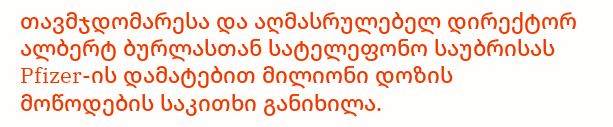თავმჯდომარესა და აღმასრულებელ დირექტორ ალბერტ ბურლასთან სატელეფონო საუბრისას Pfizer-ის დამატებით მილიონი დოზის მოწოდების საკითხი განიხილა.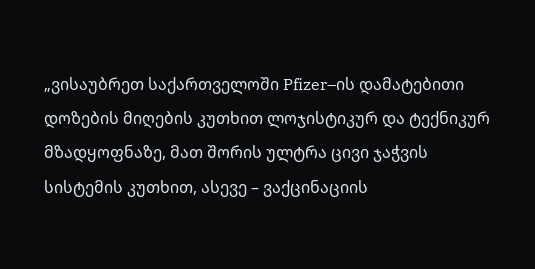„ვისაუბრეთ საქართველოში Pfizer–ის დამატებითი დოზების მიღების კუთხით ლოჯისტიკურ და ტექნიკურ მზადყოფნაზე, მათ შორის ულტრა ცივი ჯაჭვის სისტემის კუთხით, ასევე – ვაქცინაციის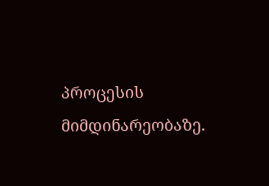პროცესის მიმდინარეობაზე.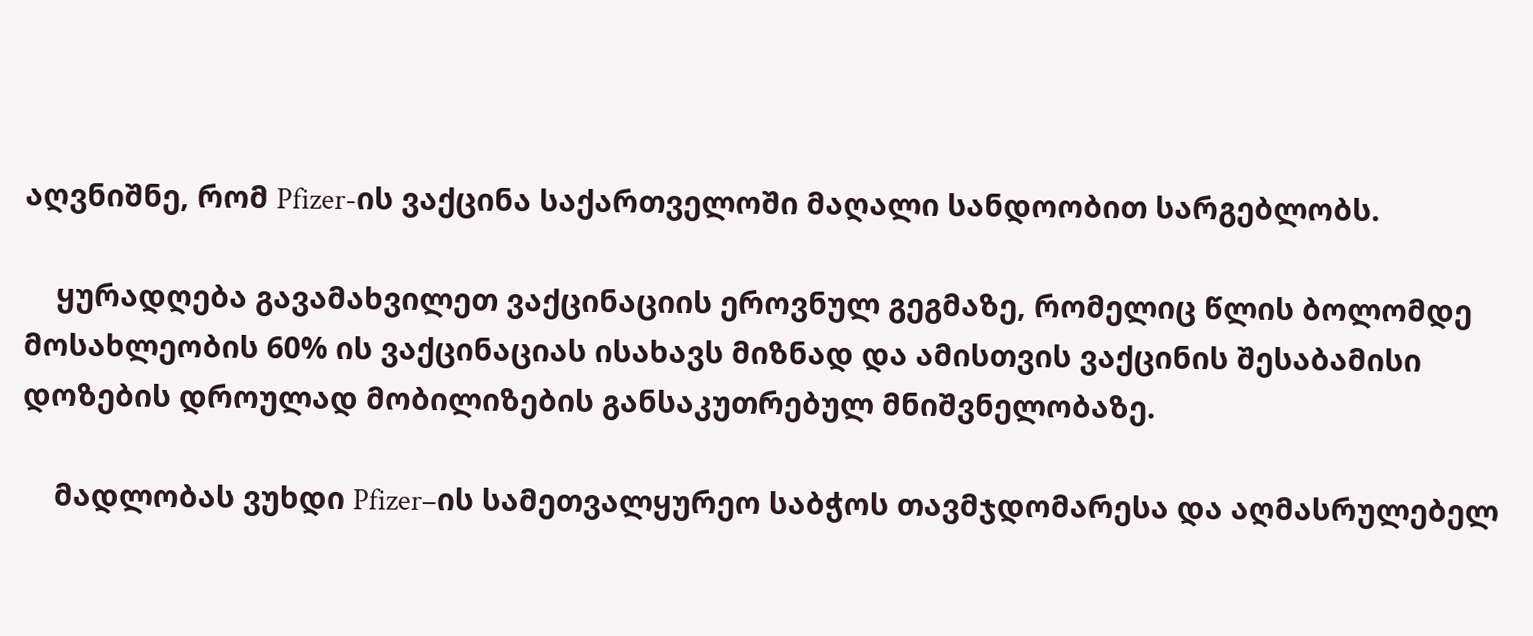აღვნიშნე, რომ Pfizer-ის ვაქცინა საქართველოში მაღალი სანდოობით სარგებლობს.

    ყურადღება გავამახვილეთ ვაქცინაციის ეროვნულ გეგმაზე, რომელიც წლის ბოლომდე მოსახლეობის 60% ის ვაქცინაციას ისახავს მიზნად და ამისთვის ვაქცინის შესაბამისი დოზების დროულად მობილიზების განსაკუთრებულ მნიშვნელობაზე.

    მადლობას ვუხდი Pfizer–ის სამეთვალყურეო საბჭოს თავმჯდომარესა და აღმასრულებელ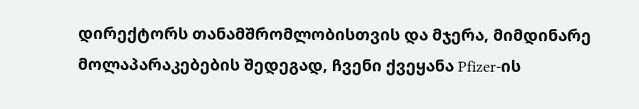დირექტორს თანამშრომლობისთვის და მჯერა, მიმდინარე მოლაპარაკებების შედეგად, ჩვენი ქვეყანა Pfizer-ის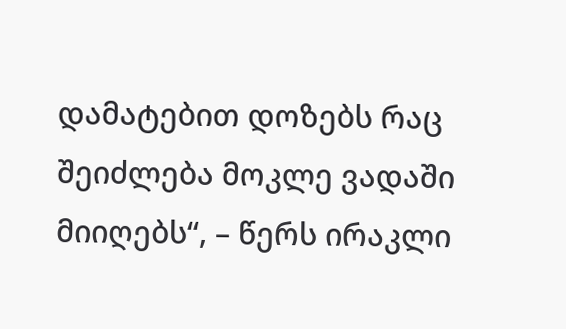დამატებით დოზებს რაც შეიძლება მოკლე ვადაში მიიღებს“, – წერს ირაკლი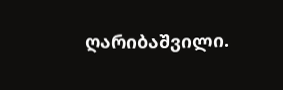ღარიბაშვილი.